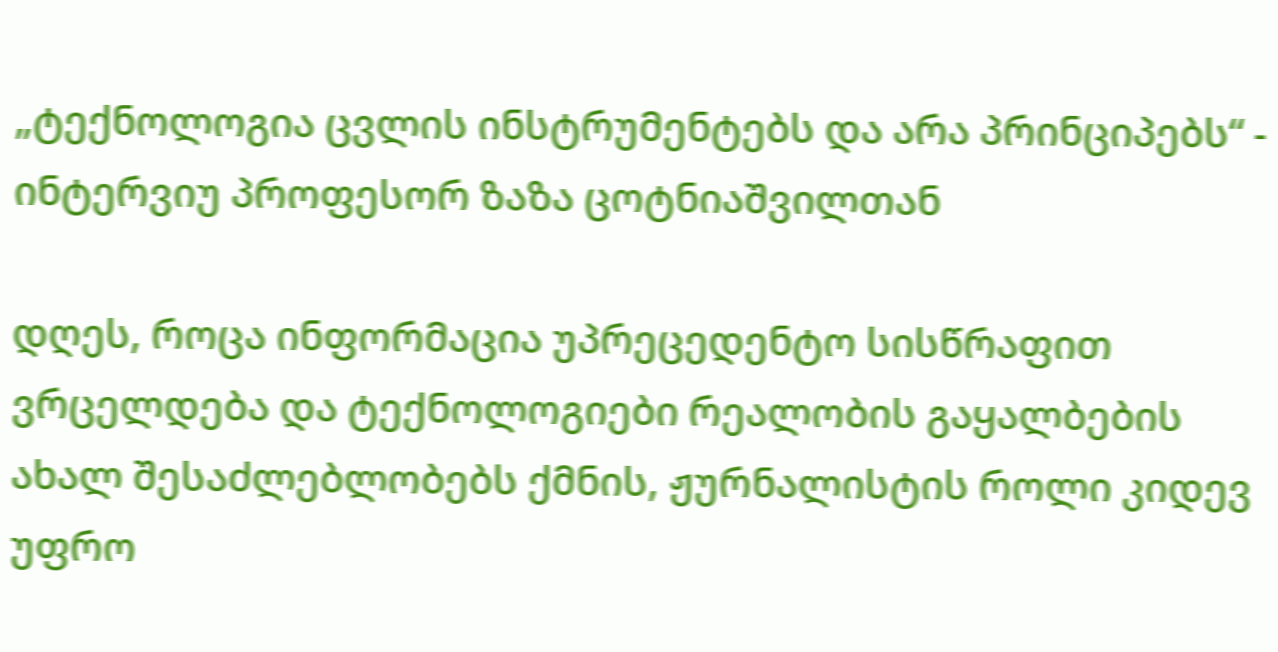„ტექნოლოგია ცვლის ინსტრუმენტებს და არა პრინციპებს“ - ინტერვიუ პროფესორ ზაზა ცოტნიაშვილთან

დღეს, როცა ინფორმაცია უპრეცედენტო სისწრაფით ვრცელდება და ტექნოლოგიები რეალობის გაყალბების ახალ შესაძლებლობებს ქმნის, ჟურნალისტის როლი კიდევ უფრო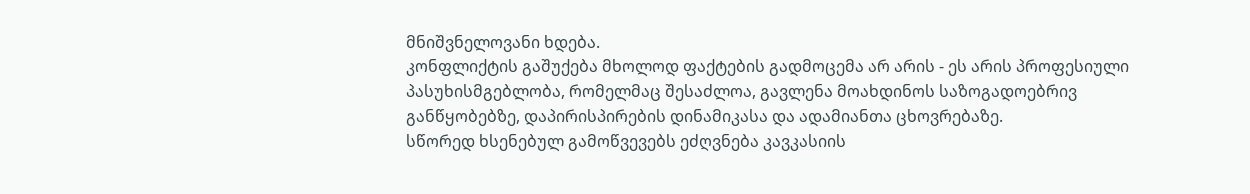მნიშვნელოვანი ხდება.
კონფლიქტის გაშუქება მხოლოდ ფაქტების გადმოცემა არ არის - ეს არის პროფესიული პასუხისმგებლობა, რომელმაც შესაძლოა, გავლენა მოახდინოს საზოგადოებრივ განწყობებზე, დაპირისპირების დინამიკასა და ადამიანთა ცხოვრებაზე.
სწორედ ხსენებულ გამოწვევებს ეძღვნება კავკასიის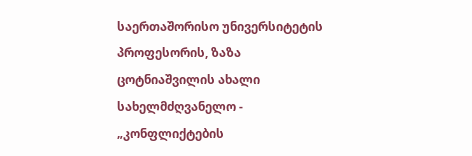საერთაშორისო უნივერსიტეტის პროფესორის, ზაზა ცოტნიაშვილის ახალი სახელმძღვანელო - „კონფლიქტების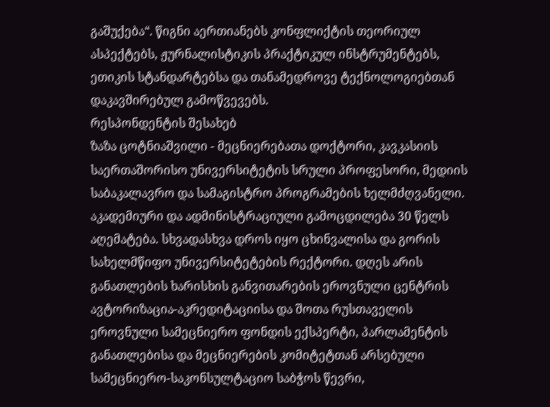გაშუქება“. წიგნი აერთიანებს კონფლიქტის თეორიულ ასპექტებს, ჟურნალისტიკის პრაქტიკულ ინსტრუმენტებს, ეთიკის სტანდარტებსა და თანამედროვე ტექნოლოგიებთან დაკავშირებულ გამოწვევებს.
რესპონდენტის შესახებ
ზაზა ცოტნიაშვილი - მეცნიერებათა დოქტორი, კავკასიის საერთაშორისო უნივერსიტეტის სრული პროფესორი, მედიის საბაკალავრო და სამაგისტრო პროგრამების ხელმძღვანელი.
აკადემიური და ადმინისტრაციული გამოცდილება 30 წელს აღემატება. სხვადასხვა დროს იყო ცხინვალისა და გორის სახელმწიფო უნივერსიტეტების რექტორი. დღეს არის განათლების ხარისხის განვითარების ეროვნული ცენტრის ავტორიზაცია-აკრედიტაციისა და შოთა რუსთაველის ეროვნული სამეცნიერო ფონდის ექსპერტი, პარლამენტის განათლებისა და მეცნიერების კომიტეტთან არსებული სამეცნიერო-საკონსულტაციო საბჭოს წევრი,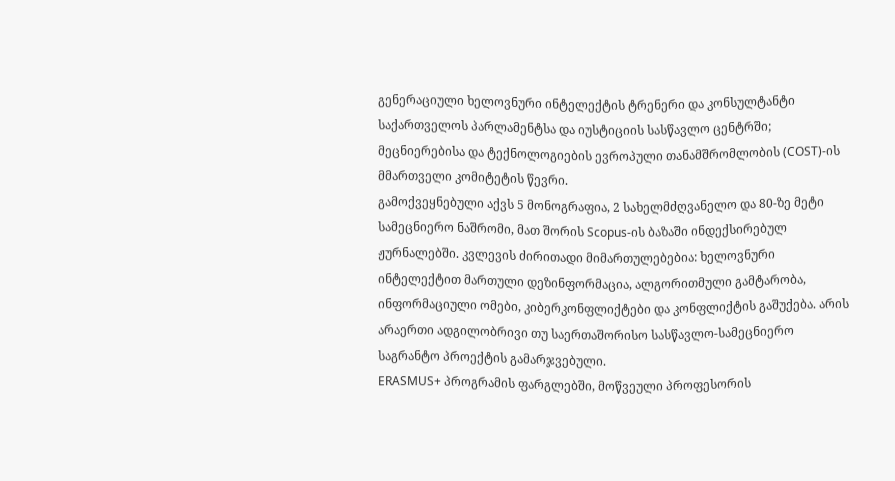გენერაციული ხელოვნური ინტელექტის ტრენერი და კონსულტანტი საქართველოს პარლამენტსა და იუსტიციის სასწავლო ცენტრში; მეცნიერებისა და ტექნოლოგიების ევროპული თანამშრომლობის (COST)-ის მმართველი კომიტეტის წევრი.
გამოქვეყნებული აქვს 5 მონოგრაფია, 2 სახელმძღვანელო და 80-ზე მეტი სამეცნიერო ნაშრომი, მათ შორის Scopus-ის ბაზაში ინდექსირებულ ჟურნალებში. კვლევის ძირითადი მიმართულებებია: ხელოვნური ინტელექტით მართული დეზინფორმაცია, ალგორითმული გამტარობა, ინფორმაციული ომები, კიბერკონფლიქტები და კონფლიქტის გაშუქება. არის არაერთი ადგილობრივი თუ საერთაშორისო სასწავლო-სამეცნიერო საგრანტო პროექტის გამარჯვებული.
ERASMUS+ პროგრამის ფარგლებში, მოწვეული პროფესორის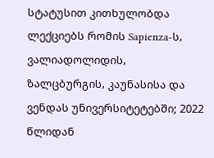სტატუსით კითხულობდა ლექციებს რომის Sapienza-ს, ვალიადოლიდის, ზალცბურგის, კაუნასისა და ვენდას უნივერსიტეტებში; 2022 წლიდან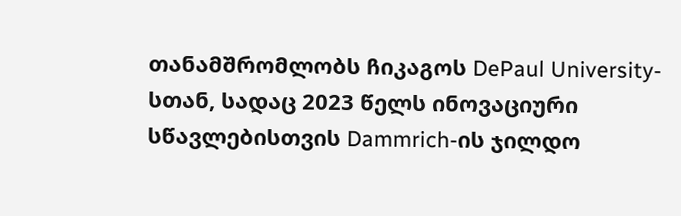თანამშრომლობს ჩიკაგოს DePaul University-სთან, სადაც 2023 წელს ინოვაციური სწავლებისთვის Dammrich-ის ჯილდო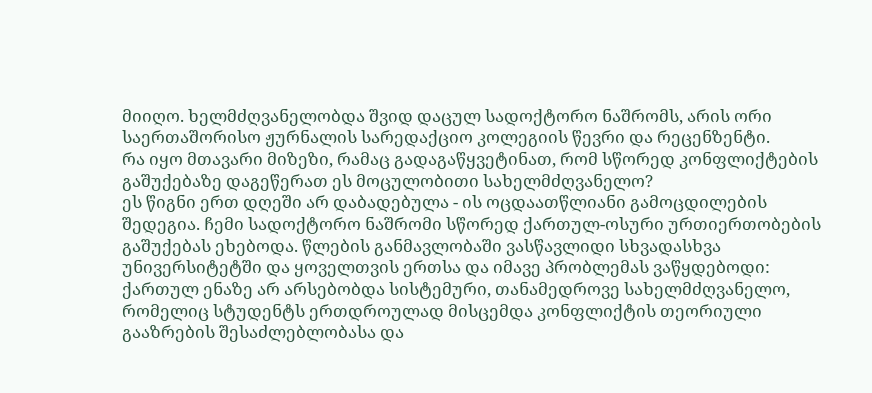მიიღო. ხელმძღვანელობდა შვიდ დაცულ სადოქტორო ნაშრომს, არის ორი საერთაშორისო ჟურნალის სარედაქციო კოლეგიის წევრი და რეცენზენტი.
რა იყო მთავარი მიზეზი, რამაც გადაგაწყვეტინათ, რომ სწორედ კონფლიქტების გაშუქებაზე დაგეწერათ ეს მოცულობითი სახელმძღვანელო?
ეს წიგნი ერთ დღეში არ დაბადებულა - ის ოცდაათწლიანი გამოცდილების შედეგია. ჩემი სადოქტორო ნაშრომი სწორედ ქართულ-ოსური ურთიერთობების გაშუქებას ეხებოდა. წლების განმავლობაში ვასწავლიდი სხვადასხვა უნივერსიტეტში და ყოველთვის ერთსა და იმავე პრობლემას ვაწყდებოდი: ქართულ ენაზე არ არსებობდა სისტემური, თანამედროვე სახელმძღვანელო, რომელიც სტუდენტს ერთდროულად მისცემდა კონფლიქტის თეორიული გააზრების შესაძლებლობასა და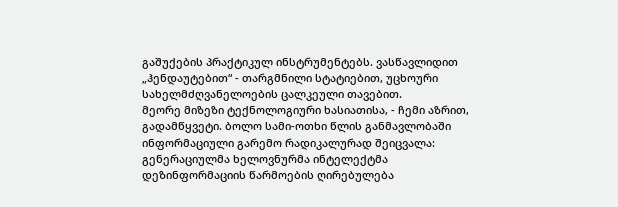გაშუქების პრაქტიკულ ინსტრუმენტებს. ვასწავლიდით „ჰენდაუტებით“ - თარგმნილი სტატიებით, უცხოური სახელმძღვანელოების ცალკეული თავებით.
მეორე მიზეზი ტექნოლოგიური ხასიათისა, - ჩემი აზრით, გადამწყვეტი. ბოლო სამი-ოთხი წლის განმავლობაში ინფორმაციული გარემო რადიკალურად შეიცვალა: გენერაციულმა ხელოვნურმა ინტელექტმა დეზინფორმაციის წარმოების ღირებულება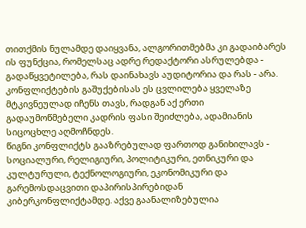თითქმის ნულამდე დაიყვანა, ალგორითმებმა კი გადაიბარეს ის ფუნქცია, რომელსაც ადრე რედაქტორი ასრულებდა - გადაწყვეტილება, რას დაინახავს აუდიტორია და რას - არა. კონფლიქტების გაშუქებისას ეს ცვლილება ყველაზე მტკივნეულად იჩენს თავს, რადგან აქ ერთი გადაუმოწმებელი კადრის ფასი შეიძლება, ადამიანის სიცოცხლე აღმოჩნდეს.
წიგნი კონფლიქტს გააზრებულად ფართოდ განიხილავს - სოციალური, რელიგიური, პოლიტიკური, ეთნიკური და კულტურული, ტექნოლოგიური, ეკონომიკური და გარემოსდაცვითი დაპირისპირებიდან კიბერკონფლიქტამდე. აქვე გაანალიზებულია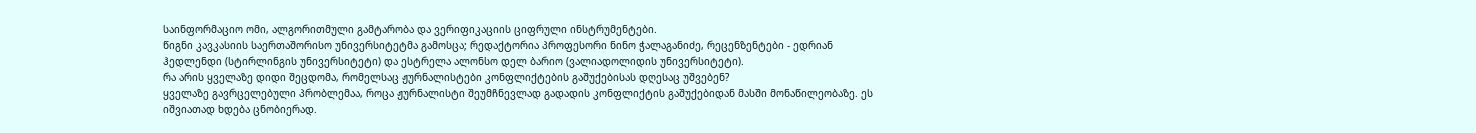საინფორმაციო ომი, ალგორითმული გამტარობა და ვერიფიკაციის ციფრული ინსტრუმენტები.
წიგნი კავკასიის საერთაშორისო უნივერსიტეტმა გამოსცა; რედაქტორია პროფესორი ნინო ჭალაგანიძე, რეცენზენტები - ედრიან ჰედლენდი (სტირლინგის უნივერსიტეტი) და ესტრელა ალონსო დელ ბარიო (ვალიადოლიდის უნივერსიტეტი).
რა არის ყველაზე დიდი შეცდომა, რომელსაც ჟურნალისტები კონფლიქტების გაშუქებისას დღესაც უშვებენ?
ყველაზე გავრცელებული პრობლემაა, როცა ჟურნალისტი შეუმჩნევლად გადადის კონფლიქტის გაშუქებიდან მასში მონაწილეობაზე. ეს იშვიათად ხდება ცნობიერად.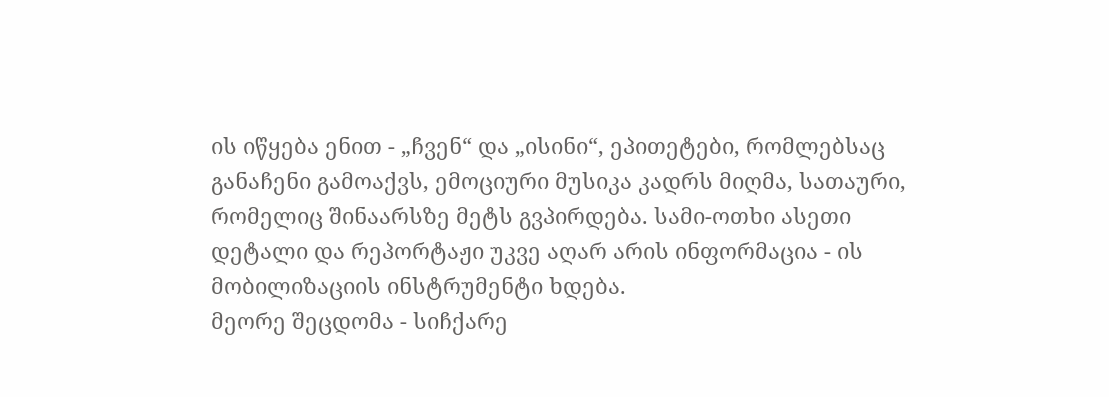ის იწყება ენით - „ჩვენ“ და „ისინი“, ეპითეტები, რომლებსაც განაჩენი გამოაქვს, ემოციური მუსიკა კადრს მიღმა, სათაური, რომელიც შინაარსზე მეტს გვპირდება. სამი-ოთხი ასეთი დეტალი და რეპორტაჟი უკვე აღარ არის ინფორმაცია - ის მობილიზაციის ინსტრუმენტი ხდება.
მეორე შეცდომა - სიჩქარე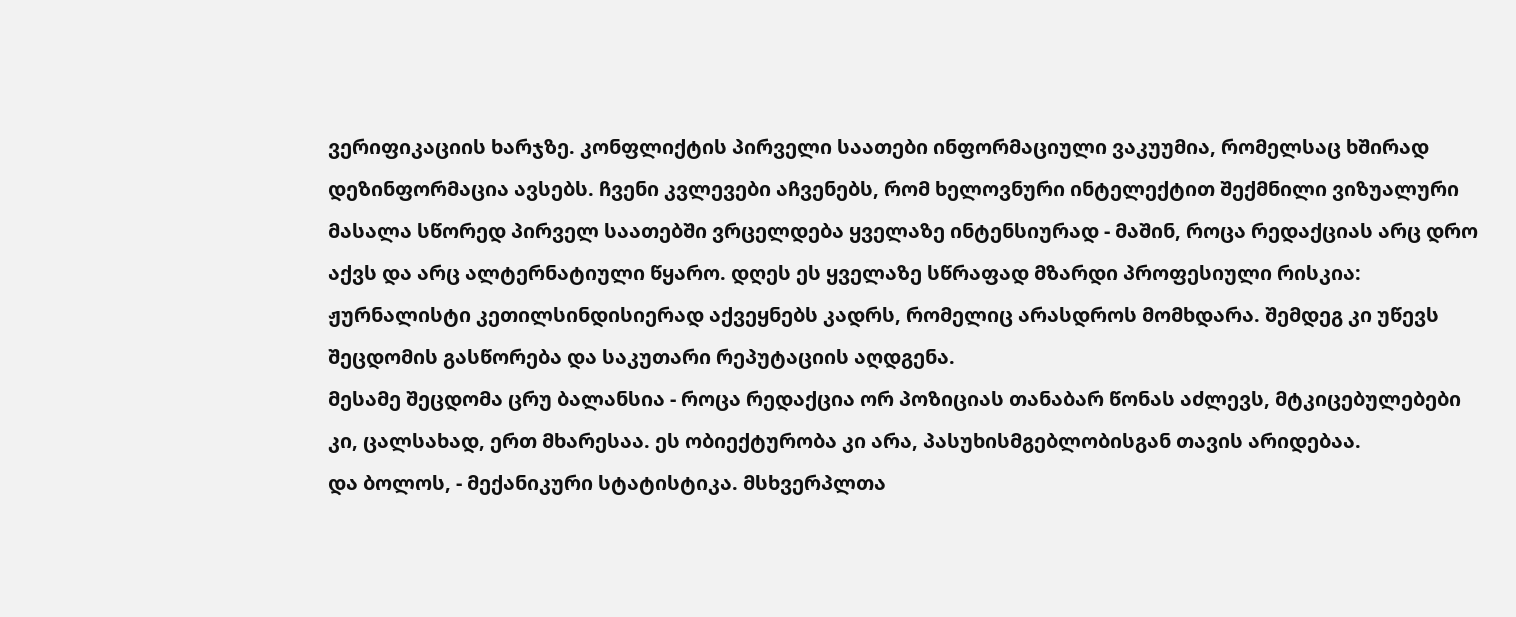ვერიფიკაციის ხარჯზე. კონფლიქტის პირველი საათები ინფორმაციული ვაკუუმია, რომელსაც ხშირად დეზინფორმაცია ავსებს. ჩვენი კვლევები აჩვენებს, რომ ხელოვნური ინტელექტით შექმნილი ვიზუალური მასალა სწორედ პირველ საათებში ვრცელდება ყველაზე ინტენსიურად - მაშინ, როცა რედაქციას არც დრო აქვს და არც ალტერნატიული წყარო. დღეს ეს ყველაზე სწრაფად მზარდი პროფესიული რისკია: ჟურნალისტი კეთილსინდისიერად აქვეყნებს კადრს, რომელიც არასდროს მომხდარა. შემდეგ კი უწევს შეცდომის გასწორება და საკუთარი რეპუტაციის აღდგენა.
მესამე შეცდომა ცრუ ბალანსია - როცა რედაქცია ორ პოზიციას თანაბარ წონას აძლევს, მტკიცებულებები კი, ცალსახად, ერთ მხარესაა. ეს ობიექტურობა კი არა, პასუხისმგებლობისგან თავის არიდებაა.
და ბოლოს, - მექანიკური სტატისტიკა. მსხვერპლთა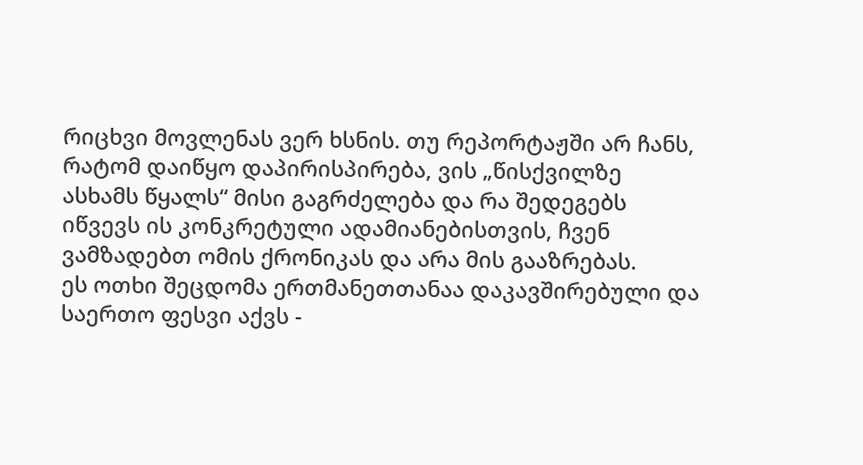რიცხვი მოვლენას ვერ ხსნის. თუ რეპორტაჟში არ ჩანს, რატომ დაიწყო დაპირისპირება, ვის „წისქვილზე ასხამს წყალს“ მისი გაგრძელება და რა შედეგებს იწვევს ის კონკრეტული ადამიანებისთვის, ჩვენ ვამზადებთ ომის ქრონიკას და არა მის გააზრებას.
ეს ოთხი შეცდომა ერთმანეთთანაა დაკავშირებული და საერთო ფესვი აქვს -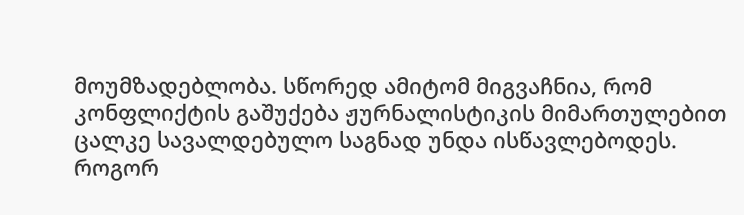მოუმზადებლობა. სწორედ ამიტომ მიგვაჩნია, რომ კონფლიქტის გაშუქება ჟურნალისტიკის მიმართულებით ცალკე სავალდებულო საგნად უნდა ისწავლებოდეს.
როგორ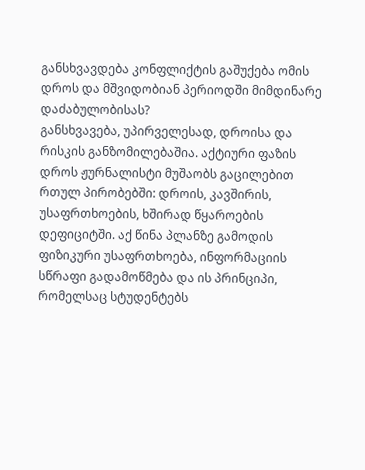განსხვავდება კონფლიქტის გაშუქება ომის დროს და მშვიდობიან პერიოდში მიმდინარე დაძაბულობისას?
განსხვავება, უპირველესად, დროისა და რისკის განზომილებაშია. აქტიური ფაზის დროს ჟურნალისტი მუშაობს გაცილებით რთულ პირობებში: დროის, კავშირის, უსაფრთხოების, ხშირად წყაროების დეფიციტში. აქ წინა პლანზე გამოდის ფიზიკური უსაფრთხოება, ინფორმაციის სწრაფი გადამოწმება და ის პრინციპი, რომელსაც სტუდენტებს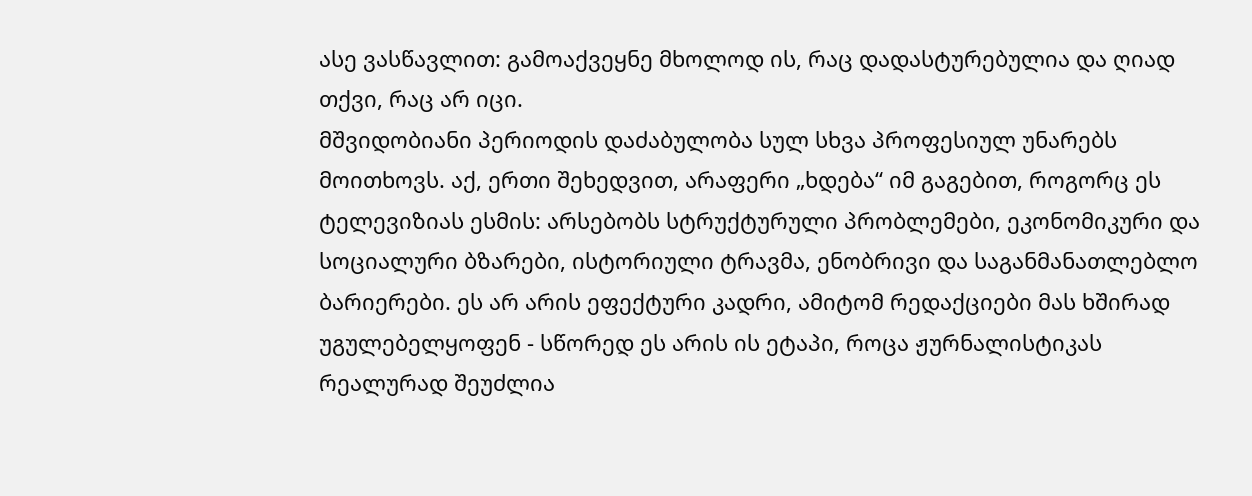ასე ვასწავლით: გამოაქვეყნე მხოლოდ ის, რაც დადასტურებულია და ღიად თქვი, რაც არ იცი.
მშვიდობიანი პერიოდის დაძაბულობა სულ სხვა პროფესიულ უნარებს მოითხოვს. აქ, ერთი შეხედვით, არაფერი „ხდება“ იმ გაგებით, როგორც ეს ტელევიზიას ესმის: არსებობს სტრუქტურული პრობლემები, ეკონომიკური და სოციალური ბზარები, ისტორიული ტრავმა, ენობრივი და საგანმანათლებლო ბარიერები. ეს არ არის ეფექტური კადრი, ამიტომ რედაქციები მას ხშირად უგულებელყოფენ - სწორედ ეს არის ის ეტაპი, როცა ჟურნალისტიკას რეალურად შეუძლია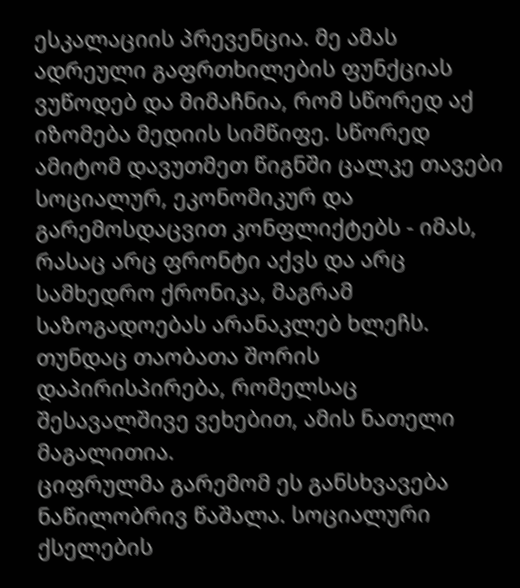ესკალაციის პრევენცია. მე ამას ადრეული გაფრთხილების ფუნქციას ვუწოდებ და მიმაჩნია, რომ სწორედ აქ იზომება მედიის სიმწიფე. სწორედ ამიტომ დავუთმეთ წიგნში ცალკე თავები სოციალურ, ეკონომიკურ და გარემოსდაცვით კონფლიქტებს - იმას, რასაც არც ფრონტი აქვს და არც სამხედრო ქრონიკა, მაგრამ საზოგადოებას არანაკლებ ხლეჩს. თუნდაც თაობათა შორის დაპირისპირება, რომელსაც შესავალშივე ვეხებით, ამის ნათელი მაგალითია.
ციფრულმა გარემომ ეს განსხვავება ნაწილობრივ წაშალა. სოციალური ქსელების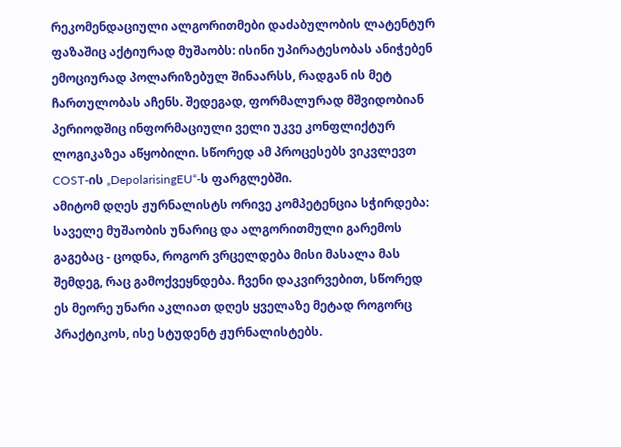რეკომენდაციული ალგორითმები დაძაბულობის ლატენტურ ფაზაშიც აქტიურად მუშაობს: ისინი უპირატესობას ანიჭებენ ემოციურად პოლარიზებულ შინაარსს, რადგან ის მეტ ჩართულობას აჩენს. შედეგად, ფორმალურად მშვიდობიან პერიოდშიც ინფორმაციული ველი უკვე კონფლიქტურ ლოგიკაზეა აწყობილი. სწორედ ამ პროცესებს ვიკვლევთ COST-ის „DepolarisingEU“-ს ფარგლებში.
ამიტომ დღეს ჟურნალისტს ორივე კომპეტენცია სჭირდება: საველე მუშაობის უნარიც და ალგორითმული გარემოს გაგებაც - ცოდნა, როგორ ვრცელდება მისი მასალა მას შემდეგ, რაც გამოქვეყნდება. ჩვენი დაკვირვებით, სწორედ ეს მეორე უნარი აკლიათ დღეს ყველაზე მეტად როგორც პრაქტიკოს, ისე სტუდენტ ჟურნალისტებს.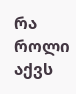რა როლი აქვს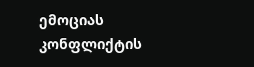ემოციას კონფლიქტის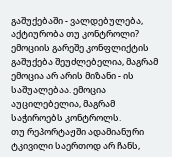გაშუქებაში - ვალდებულება, აქტიურობა თუ კონტროლი?
ემოციის გარეშე კონფლიქტის გაშუქება შეუძლებელია, მაგრამ ემოცია არ არის მიზანი - ის საშუალებაა. ემოცია აუცილებელია, მაგრამ საჭიროებს კონტროლს.
თუ რეპორტაჟში ადამიანური ტკივილი საერთოდ არ ჩანს,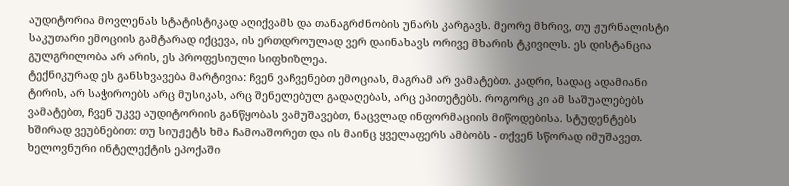აუდიტორია მოვლენას სტატისტიკად აღიქვამს და თანაგრძნობის უნარს კარგავს. მეორე მხრივ, თუ ჟურნალისტი საკუთარი ემოციის გამტარად იქცევა, ის ერთდროულად ვერ დაინახავს ორივე მხარის ტკივილს. ეს დისტანცია გულგრილობა არ არის, ეს პროფესიული სიფხიზლეა.
ტექნიკურად ეს განსხვავება მარტივია: ჩვენ ვაჩვენებთ ემოციას, მაგრამ არ ვამატებთ. კადრი, სადაც ადამიანი ტირის, არ საჭიროებს არც მუსიკას, არც შენელებულ გადაღებას, არც ეპითეტებს. როგორც კი ამ საშუალებებს ვამატებთ, ჩვენ უკვე აუდიტორიის განწყობას ვამუშავებთ, ნაცვლად ინფორმაციის მიწოდებისა. სტუდენტებს ხშირად ვეუბნებით: თუ სიუჟეტს ხმა ჩამოაშორეთ და ის მაინც ყველაფერს ამბობს - თქვენ სწორად იმუშავეთ.
ხელოვნური ინტელექტის ეპოქაში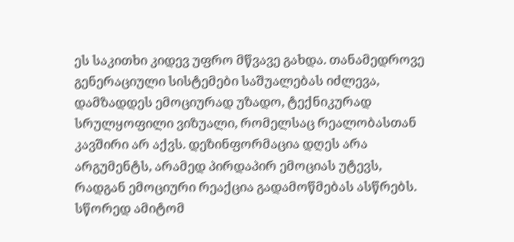ეს საკითხი კიდევ უფრო მწვავე გახდა. თანამედროვე გენერაციული სისტემები საშუალებას იძლევა, დამზადდეს ემოციურად უზადო, ტექნიკურად სრულყოფილი ვიზუალი, რომელსაც რეალობასთან კავშირი არ აქვს. დეზინფორმაცია დღეს არა არგუმენტს, არამედ პირდაპირ ემოციას უტევს, რადგან ემოციური რეაქცია გადამოწმებას ასწრებს. სწორედ ამიტომ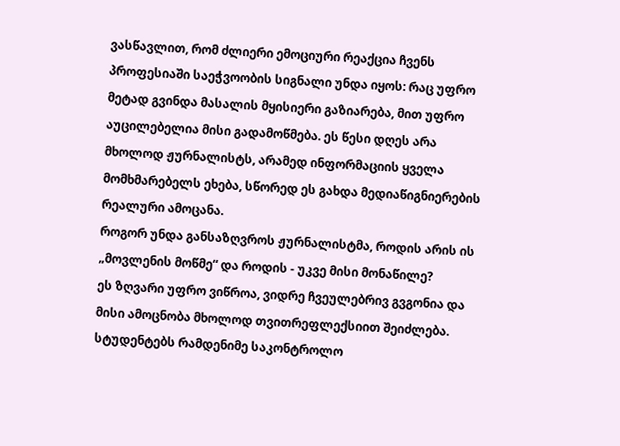ვასწავლით, რომ ძლიერი ემოციური რეაქცია ჩვენს პროფესიაში საეჭვოობის სიგნალი უნდა იყოს: რაც უფრო მეტად გვინდა მასალის მყისიერი გაზიარება, მით უფრო აუცილებელია მისი გადამოწმება. ეს წესი დღეს არა მხოლოდ ჟურნალისტს, არამედ ინფორმაციის ყველა მომხმარებელს ეხება, სწორედ ეს გახდა მედიაწიგნიერების რეალური ამოცანა.
როგორ უნდა განსაზღვროს ჟურნალისტმა, როდის არის ის „მოვლენის მოწმე“ და როდის - უკვე მისი მონაწილე?
ეს ზღვარი უფრო ვიწროა, ვიდრე ჩვეულებრივ გვგონია და მისი ამოცნობა მხოლოდ თვითრეფლექსიით შეიძლება. სტუდენტებს რამდენიმე საკონტროლო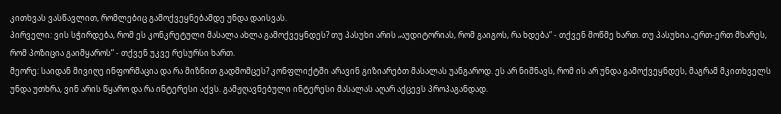კითხვას ვასწავლით, რომლებიც გამოქვეყნებამდე უნდა დაისვას.
პირველი: ვის სჭირდება, რომ ეს კონკრეტული მასალა ახლა გამოქვეყნდეს? თუ პასუხი არის „აუდიტორიას, რომ გაიგოს, რა ხდება“ - თქვენ მოწმე ხართ. თუ პასუხია „ერთ-ერთ მხარეს, რომ პოზიცია გაიმყაროს“ - თქვენ უკვე რესურსი ხართ.
მეორე: საიდან მივიღე ინფორმაცია და რა მიზნით გადმომცეს? კონფლიქტში არავინ გიზიარებთ მასალას უანგაროდ. ეს არ ნიშნავს, რომ ის არ უნდა გამოქვეყნდეს, მაგრამ მკითხველს უნდა უთხრა, ვინ არის წყარო და რა ინტერესი აქვს. გამჟღავნებული ინტერესი მასალას აღარ აქცევს პროპაგანდად.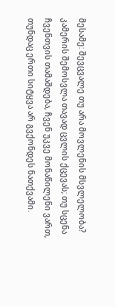მესამე: შევცვალე თუ არა მოვლენის მსვლელობა? კამერის შემოსვლა თავად ცვლის ქცევას; თუ სცენა ჩვენთვის თამაშდება, ჩვენ უკვე მონაწილენი ვართ, თუნდაც ერთი სიტყვა არ გვქონდეს ნათქვამი.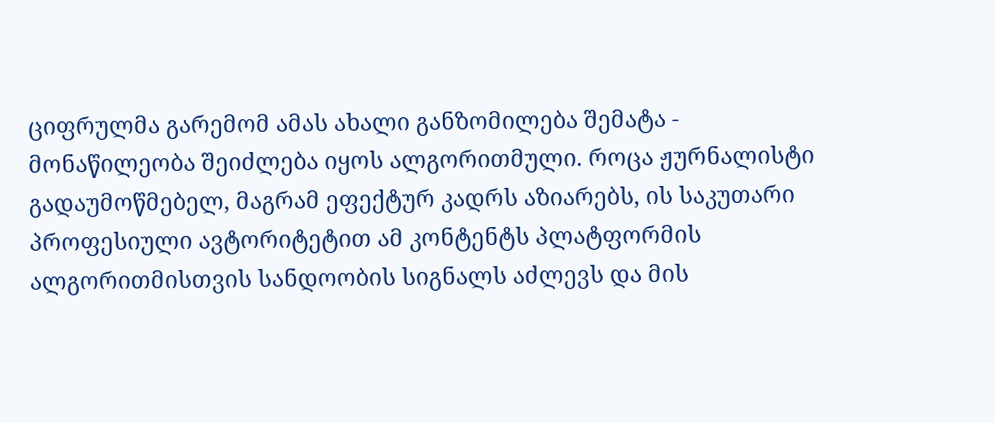ციფრულმა გარემომ ამას ახალი განზომილება შემატა - მონაწილეობა შეიძლება იყოს ალგორითმული. როცა ჟურნალისტი გადაუმოწმებელ, მაგრამ ეფექტურ კადრს აზიარებს, ის საკუთარი პროფესიული ავტორიტეტით ამ კონტენტს პლატფორმის ალგორითმისთვის სანდოობის სიგნალს აძლევს და მის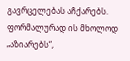გავრცელებას აჩქარებს. ფორმალურად ის მხოლოდ „აზიარებს“,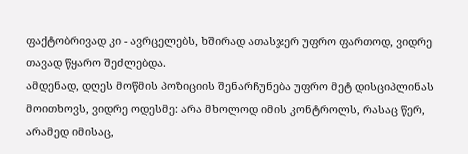ფაქტობრივად კი - ავრცელებს, ხშირად ათასჯერ უფრო ფართოდ, ვიდრე თავად წყარო შეძლებდა.
ამდენად, დღეს მოწმის პოზიციის შენარჩუნება უფრო მეტ დისციპლინას მოითხოვს, ვიდრე ოდესმე: არა მხოლოდ იმის კონტროლს, რასაც წერ, არამედ იმისაც,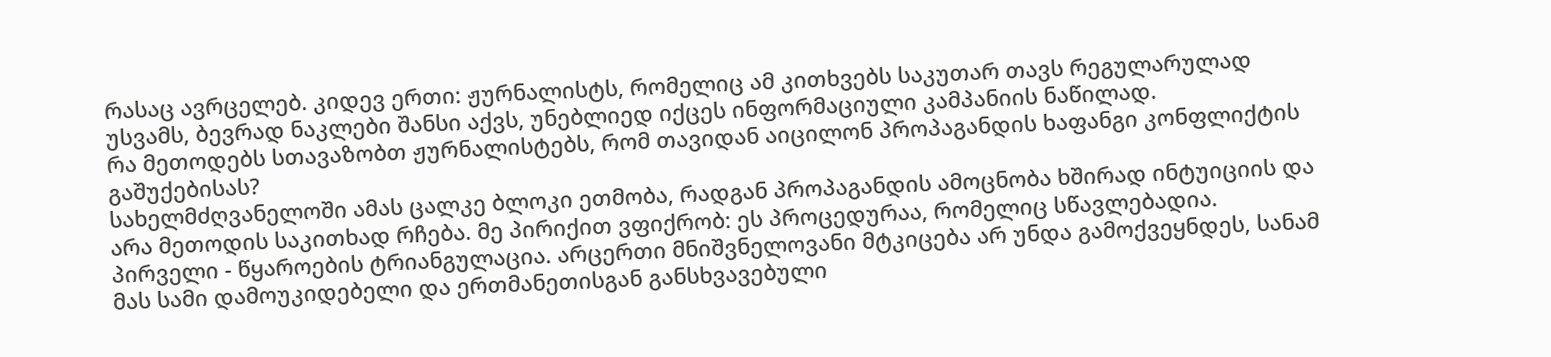რასაც ავრცელებ. კიდევ ერთი: ჟურნალისტს, რომელიც ამ კითხვებს საკუთარ თავს რეგულარულად უსვამს, ბევრად ნაკლები შანსი აქვს, უნებლიედ იქცეს ინფორმაციული კამპანიის ნაწილად.
რა მეთოდებს სთავაზობთ ჟურნალისტებს, რომ თავიდან აიცილონ პროპაგანდის ხაფანგი კონფლიქტის გაშუქებისას?
სახელმძღვანელოში ამას ცალკე ბლოკი ეთმობა, რადგან პროპაგანდის ამოცნობა ხშირად ინტუიციის და არა მეთოდის საკითხად რჩება. მე პირიქით ვფიქრობ: ეს პროცედურაა, რომელიც სწავლებადია.
პირველი - წყაროების ტრიანგულაცია. არცერთი მნიშვნელოვანი მტკიცება არ უნდა გამოქვეყნდეს, სანამ მას სამი დამოუკიდებელი და ერთმანეთისგან განსხვავებული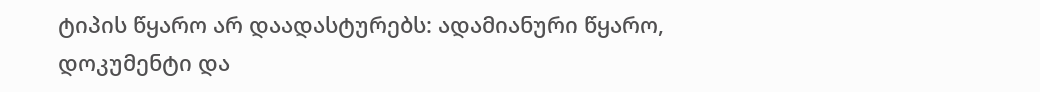ტიპის წყარო არ დაადასტურებს: ადამიანური წყარო, დოკუმენტი და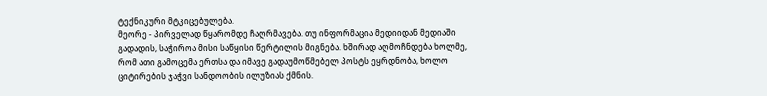ტექნიკური მტკიცებულება.
მეორე - პირველად წყარომდე ჩაღრმავება. თუ ინფორმაცია მედიიდან მედიაში გადადის, საჭიროა მისი საწყისი წერტილის მიგნება. ხშირად აღმოჩნდება ხოლმე, რომ ათი გამოცემა ერთსა და იმავე გადაუმოწმებელ პოსტს ეყრდნობა, ხოლო ციტირების ჯაჭვი სანდოობის ილუზიას ქმნის.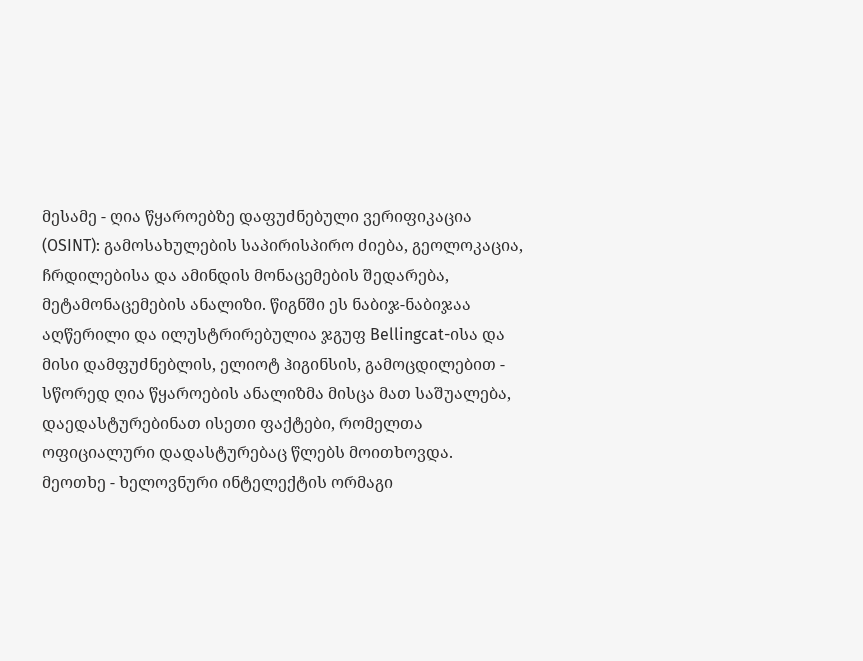მესამე - ღია წყაროებზე დაფუძნებული ვერიფიკაცია (OSINT): გამოსახულების საპირისპირო ძიება, გეოლოკაცია, ჩრდილებისა და ამინდის მონაცემების შედარება, მეტამონაცემების ანალიზი. წიგნში ეს ნაბიჯ-ნაბიჯაა აღწერილი და ილუსტრირებულია ჯგუფ Bellingcat-ისა და მისი დამფუძნებლის, ელიოტ ჰიგინსის, გამოცდილებით - სწორედ ღია წყაროების ანალიზმა მისცა მათ საშუალება, დაედასტურებინათ ისეთი ფაქტები, რომელთა ოფიციალური დადასტურებაც წლებს მოითხოვდა.
მეოთხე - ხელოვნური ინტელექტის ორმაგი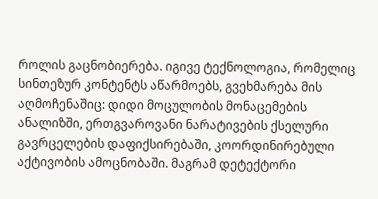როლის გაცნობიერება. იგივე ტექნოლოგია, რომელიც სინთეზურ კონტენტს აწარმოებს, გვეხმარება მის აღმოჩენაშიც: დიდი მოცულობის მონაცემების ანალიზში, ერთგვაროვანი ნარატივების ქსელური გავრცელების დაფიქსირებაში, კოორდინირებული აქტივობის ამოცნობაში. მაგრამ დეტექტორი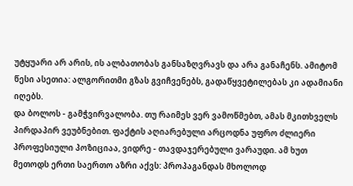უტყუარი არ არის, ის ალბათობას განსაზღვრავს და არა განაჩენს. ამიტომ წესი ასეთია: ალგორითმი გზას გვიჩვენებს, გადაწყვეტილებას კი ადამიანი იღებს.
და ბოლოს - გამჭვირვალობა. თუ რაიმეს ვერ ვამოწმებთ, ამას მკითხველს პირდაპირ ვეუბნებით. ფაქტის აღიარებული არცოდნა უფრო ძლიერი პროფესიული პოზიციაა, ვიდრე - თავდაჯერებული ვარაუდი. ამ ხუთ მეთოდს ერთი საერთო აზრი აქვს: პროპაგანდას მხოლოდ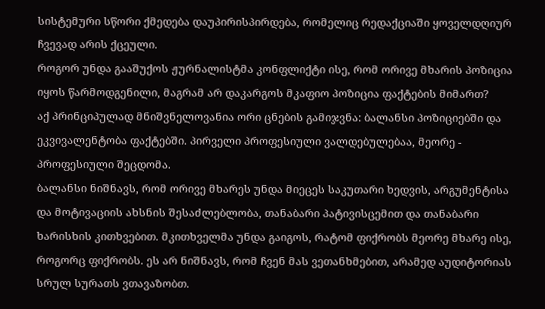სისტემური სწორი ქმედება დაუპირისპირდება, რომელიც რედაქციაში ყოველდღიურ ჩვევად არის ქცეული.
როგორ უნდა გააშუქოს ჟურნალისტმა კონფლიქტი ისე, რომ ორივე მხარის პოზიცია იყოს წარმოდგენილი, მაგრამ არ დაკარგოს მკაფიო პოზიცია ფაქტების მიმართ?
აქ პრინციპულად მნიშვნელოვანია ორი ცნების გამიჯვნა: ბალანსი პოზიციებში და ეკვივალენტობა ფაქტებში. პირველი პროფესიული ვალდებულებაა, მეორე - პროფესიული შეცდომა.
ბალანსი ნიშნავს, რომ ორივე მხარეს უნდა მიეცეს საკუთარი ხედვის, არგუმენტისა და მოტივაციის ახსნის შესაძლებლობა, თანაბარი პატივისცემით და თანაბარი ხარისხის კითხვებით. მკითხველმა უნდა გაიგოს, რატომ ფიქრობს მეორე მხარე ისე, როგორც ფიქრობს. ეს არ ნიშნავს, რომ ჩვენ მას ვეთანხმებით, არამედ აუდიტორიას სრულ სურათს ვთავაზობთ.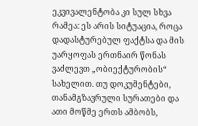ეკვივალენტობა კი სულ სხვა რამეა: ეს არის სიტუაცია, როცა დადასტურებულ ფაქტსა და მის უარყოფას ერთნაირ წონას ვაძლევთ „ობიექტურობის“ სახელით. თუ დოკუმენტები, თანამგზავრული სურათები და ათი მოწმე ერთს ამბობს,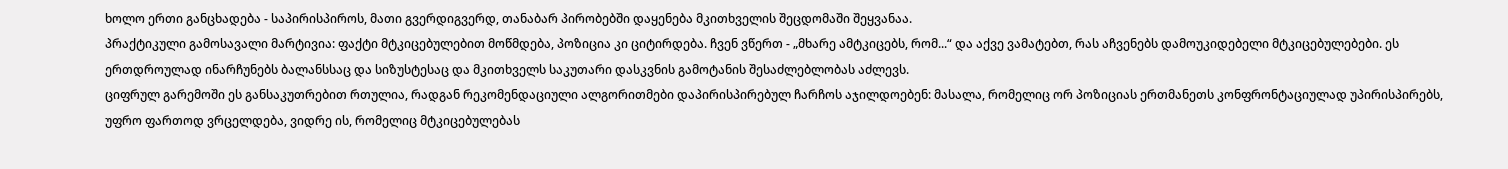ხოლო ერთი განცხადება - საპირისპიროს, მათი გვერდიგვერდ, თანაბარ პირობებში დაყენება მკითხველის შეცდომაში შეყვანაა.
პრაქტიკული გამოსავალი მარტივია: ფაქტი მტკიცებულებით მოწმდება, პოზიცია კი ციტირდება. ჩვენ ვწერთ - „მხარე ამტკიცებს, რომ...“ და აქვე ვამატებთ, რას აჩვენებს დამოუკიდებელი მტკიცებულებები. ეს ერთდროულად ინარჩუნებს ბალანსსაც და სიზუსტესაც და მკითხველს საკუთარი დასკვნის გამოტანის შესაძლებლობას აძლევს.
ციფრულ გარემოში ეს განსაკუთრებით რთულია, რადგან რეკომენდაციული ალგორითმები დაპირისპირებულ ჩარჩოს აჯილდოებენ: მასალა, რომელიც ორ პოზიციას ერთმანეთს კონფრონტაციულად უპირისპირებს, უფრო ფართოდ ვრცელდება, ვიდრე ის, რომელიც მტკიცებულებას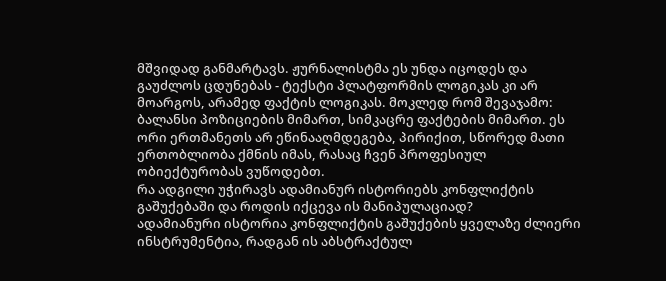მშვიდად განმარტავს. ჟურნალისტმა ეს უნდა იცოდეს და გაუძლოს ცდუნებას - ტექსტი პლატფორმის ლოგიკას კი არ მოარგოს, არამედ ფაქტის ლოგიკას. მოკლედ რომ შევაჯამო: ბალანსი პოზიციების მიმართ, სიმკაცრე ფაქტების მიმართ. ეს ორი ერთმანეთს არ ეწინააღმდეგება, პირიქით, სწორედ მათი ერთობლიობა ქმნის იმას, რასაც ჩვენ პროფესიულ ობიექტურობას ვუწოდებთ.
რა ადგილი უჭირავს ადამიანურ ისტორიებს კონფლიქტის გაშუქებაში და როდის იქცევა ის მანიპულაციად?
ადამიანური ისტორია კონფლიქტის გაშუქების ყველაზე ძლიერი ინსტრუმენტია, რადგან ის აბსტრაქტულ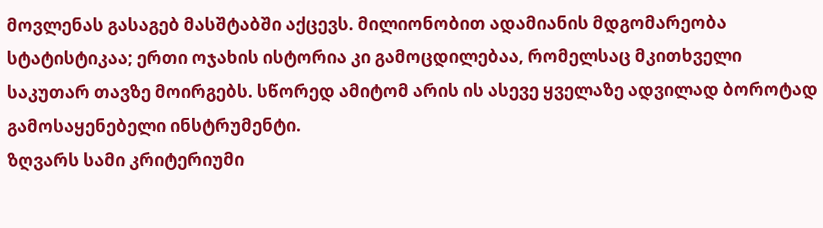მოვლენას გასაგებ მასშტაბში აქცევს. მილიონობით ადამიანის მდგომარეობა სტატისტიკაა; ერთი ოჯახის ისტორია კი გამოცდილებაა, რომელსაც მკითხველი საკუთარ თავზე მოირგებს. სწორედ ამიტომ არის ის ასევე ყველაზე ადვილად ბოროტად გამოსაყენებელი ინსტრუმენტი.
ზღვარს სამი კრიტერიუმი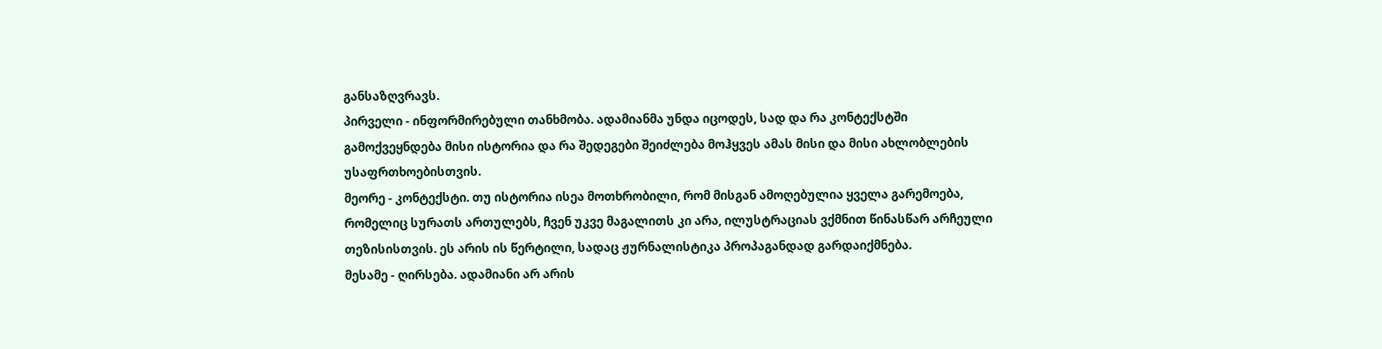განსაზღვრავს.
პირველი - ინფორმირებული თანხმობა. ადამიანმა უნდა იცოდეს, სად და რა კონტექსტში გამოქვეყნდება მისი ისტორია და რა შედეგები შეიძლება მოჰყვეს ამას მისი და მისი ახლობლების უსაფრთხოებისთვის.
მეორე - კონტექსტი. თუ ისტორია ისეა მოთხრობილი, რომ მისგან ამოღებულია ყველა გარემოება, რომელიც სურათს ართულებს, ჩვენ უკვე მაგალითს კი არა, ილუსტრაციას ვქმნით წინასწარ არჩეული თეზისისთვის. ეს არის ის წერტილი, სადაც ჟურნალისტიკა პროპაგანდად გარდაიქმნება.
მესამე - ღირსება. ადამიანი არ არის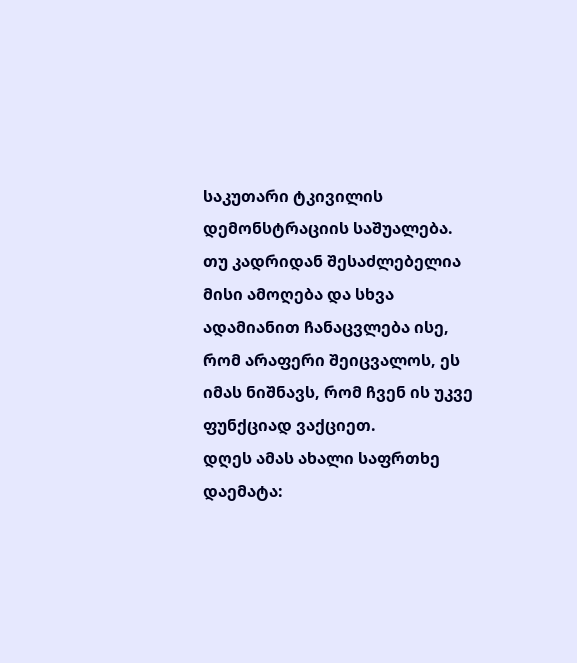საკუთარი ტკივილის დემონსტრაციის საშუალება. თუ კადრიდან შესაძლებელია მისი ამოღება და სხვა ადამიანით ჩანაცვლება ისე, რომ არაფერი შეიცვალოს, ეს იმას ნიშნავს, რომ ჩვენ ის უკვე ფუნქციად ვაქციეთ.
დღეს ამას ახალი საფრთხე დაემატა: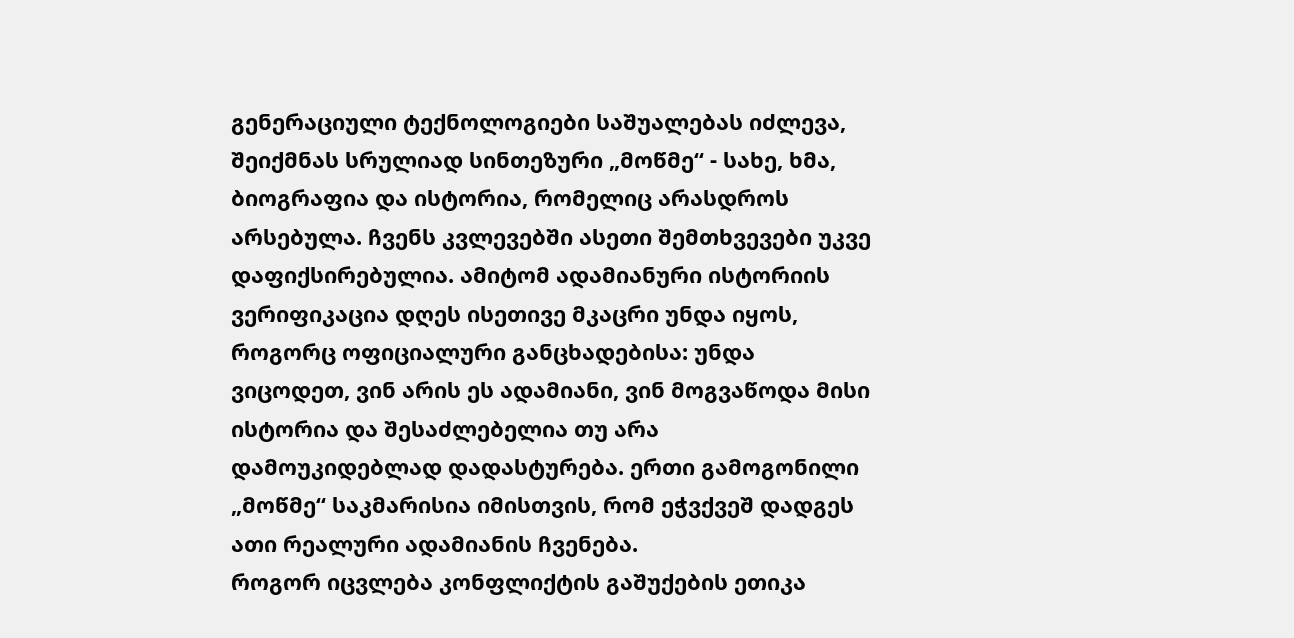გენერაციული ტექნოლოგიები საშუალებას იძლევა, შეიქმნას სრულიად სინთეზური „მოწმე“ - სახე, ხმა, ბიოგრაფია და ისტორია, რომელიც არასდროს არსებულა. ჩვენს კვლევებში ასეთი შემთხვევები უკვე დაფიქსირებულია. ამიტომ ადამიანური ისტორიის ვერიფიკაცია დღეს ისეთივე მკაცრი უნდა იყოს, როგორც ოფიციალური განცხადებისა: უნდა ვიცოდეთ, ვინ არის ეს ადამიანი, ვინ მოგვაწოდა მისი ისტორია და შესაძლებელია თუ არა დამოუკიდებლად დადასტურება. ერთი გამოგონილი „მოწმე“ საკმარისია იმისთვის, რომ ეჭვქვეშ დადგეს ათი რეალური ადამიანის ჩვენება.
როგორ იცვლება კონფლიქტის გაშუქების ეთიკა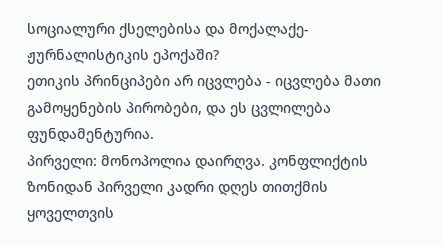სოციალური ქსელებისა და მოქალაქე-ჟურნალისტიკის ეპოქაში?
ეთიკის პრინციპები არ იცვლება - იცვლება მათი გამოყენების პირობები, და ეს ცვლილება ფუნდამენტურია.
პირველი: მონოპოლია დაირღვა. კონფლიქტის ზონიდან პირველი კადრი დღეს თითქმის ყოველთვის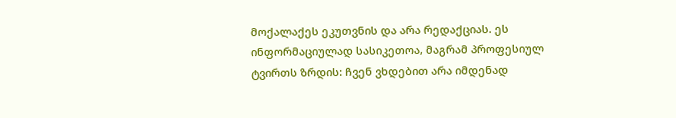მოქალაქეს ეკუთვნის და არა რედაქციას. ეს ინფორმაციულად სასიკეთოა, მაგრამ პროფესიულ ტვირთს ზრდის: ჩვენ ვხდებით არა იმდენად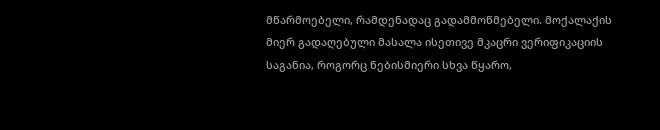მწარმოებელი, რამდენადაც გადამმოწმებელი. მოქალაქის მიერ გადაღებული მასალა ისეთივე მკაცრი ვერიფიკაციის საგანია, როგორც ნებისმიერი სხვა წყარო,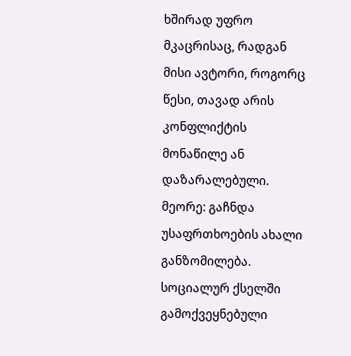ხშირად უფრო მკაცრისაც, რადგან მისი ავტორი, როგორც წესი, თავად არის კონფლიქტის მონაწილე ან დაზარალებული.
მეორე: გაჩნდა უსაფრთხოების ახალი განზომილება. სოციალურ ქსელში გამოქვეყნებული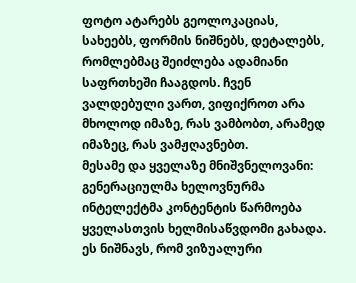ფოტო ატარებს გეოლოკაციას, სახეებს, ფორმის ნიშნებს, დეტალებს, რომლებმაც შეიძლება ადამიანი საფრთხეში ჩააგდოს. ჩვენ ვალდებული ვართ, ვიფიქროთ არა მხოლოდ იმაზე, რას ვამბობთ, არამედ იმაზეც, რას ვამჟღავნებთ.
მესამე და ყველაზე მნიშვნელოვანი: გენერაციულმა ხელოვნურმა ინტელექტმა კონტენტის წარმოება ყველასთვის ხელმისაწვდომი გახადა. ეს ნიშნავს, რომ ვიზუალური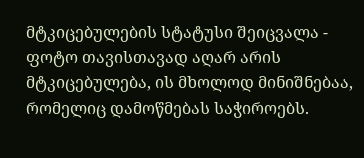მტკიცებულების სტატუსი შეიცვალა - ფოტო თავისთავად აღარ არის მტკიცებულება, ის მხოლოდ მინიშნებაა, რომელიც დამოწმებას საჭიროებს.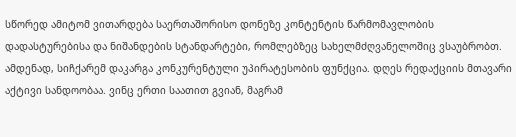სწორედ ამიტომ ვითარდება საერთაშორისო დონეზე კონტენტის წარმომავლობის დადასტურებისა და ნიშანდების სტანდარტები, რომლებზეც სახელმძღვანელოშიც ვსაუბრობთ.
ამდენად, სიჩქარემ დაკარგა კონკურენტული უპირატესობის ფუნქცია. დღეს რედაქციის მთავარი აქტივი სანდოობაა. ვინც ერთი საათით გვიან, მაგრამ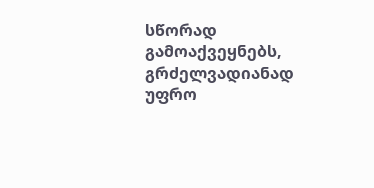სწორად გამოაქვეყნებს, გრძელვადიანად უფრო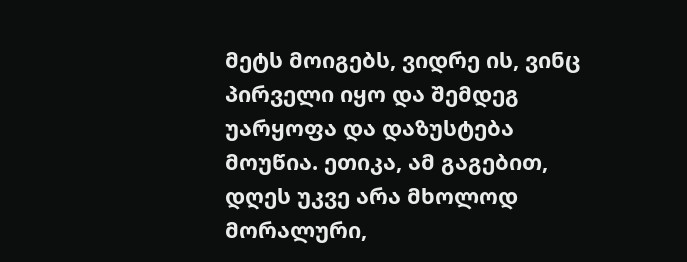მეტს მოიგებს, ვიდრე ის, ვინც პირველი იყო და შემდეგ უარყოფა და დაზუსტება მოუწია. ეთიკა, ამ გაგებით, დღეს უკვე არა მხოლოდ მორალური,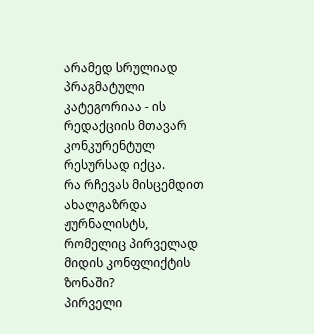არამედ სრულიად პრაგმატული კატეგორიაა - ის რედაქციის მთავარ კონკურენტულ რესურსად იქცა.
რა რჩევას მისცემდით ახალგაზრდა ჟურნალისტს, რომელიც პირველად მიდის კონფლიქტის ზონაში?
პირველი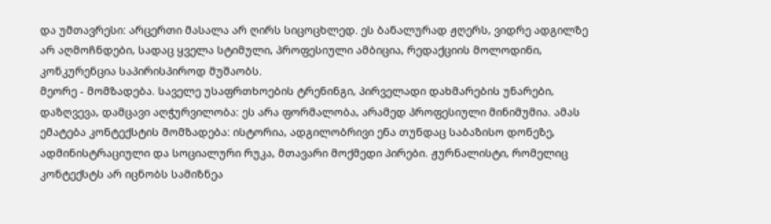და უმთავრესი: არცერთი მასალა არ ღირს სიცოცხლედ. ეს ბანალურად ჟღერს, ვიდრე ადგილზე არ აღმოჩნდები, სადაც ყველა სტიმული, პროფესიული ამბიცია, რედაქციის მოლოდინი, კონკურენცია საპირისპიროდ მუშაობს.
მეორე - მომზადება. საველე უსაფრთხოების ტრენინგი, პირველადი დახმარების უნარები, დაზღვევა, დამცავი აღჭურვილობა: ეს არა ფორმალობა, არამედ პროფესიული მინიმუმია. ამას ემატება კონტექსტის მომზადება: ისტორია, ადგილობრივი ენა თუნდაც საბაზისო დონეზე, ადმინისტრაციული და სოციალური რუკა, მთავარი მოქმედი პირები. ჟურნალისტი, რომელიც კონტექსტს არ იცნობს სამიზნეა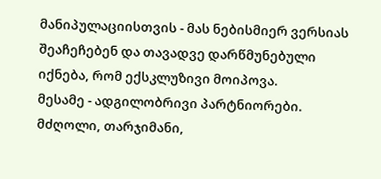მანიპულაციისთვის - მას ნებისმიერ ვერსიას შეაჩეჩებენ და თავადვე დარწმუნებული იქნება, რომ ექსკლუზივი მოიპოვა.
მესამე - ადგილობრივი პარტნიორები. მძღოლი, თარჯიმანი,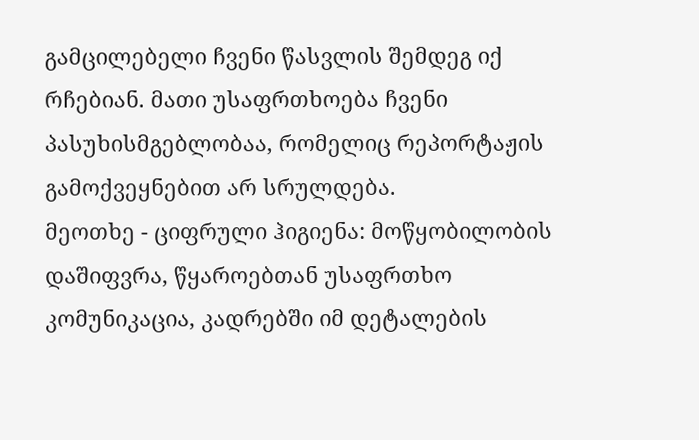გამცილებელი ჩვენი წასვლის შემდეგ იქ რჩებიან. მათი უსაფრთხოება ჩვენი პასუხისმგებლობაა, რომელიც რეპორტაჟის გამოქვეყნებით არ სრულდება.
მეოთხე - ციფრული ჰიგიენა: მოწყობილობის დაშიფვრა, წყაროებთან უსაფრთხო კომუნიკაცია, კადრებში იმ დეტალების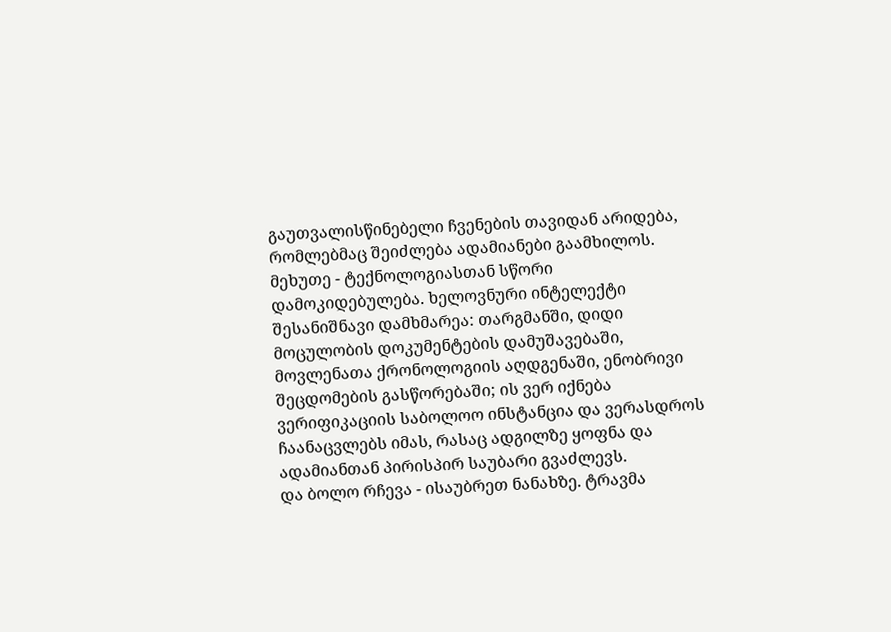გაუთვალისწინებელი ჩვენების თავიდან არიდება, რომლებმაც შეიძლება ადამიანები გაამხილოს.
მეხუთე - ტექნოლოგიასთან სწორი დამოკიდებულება. ხელოვნური ინტელექტი შესანიშნავი დამხმარეა: თარგმანში, დიდი მოცულობის დოკუმენტების დამუშავებაში, მოვლენათა ქრონოლოგიის აღდგენაში, ენობრივი შეცდომების გასწორებაში; ის ვერ იქნება ვერიფიკაციის საბოლოო ინსტანცია და ვერასდროს ჩაანაცვლებს იმას, რასაც ადგილზე ყოფნა და ადამიანთან პირისპირ საუბარი გვაძლევს.
და ბოლო რჩევა - ისაუბრეთ ნანახზე. ტრავმა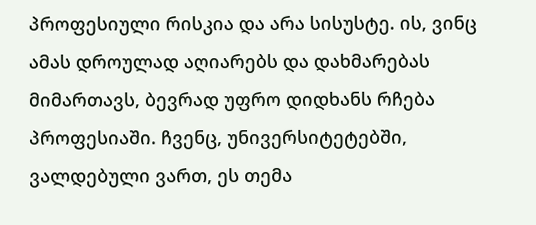პროფესიული რისკია და არა სისუსტე. ის, ვინც ამას დროულად აღიარებს და დახმარებას მიმართავს, ბევრად უფრო დიდხანს რჩება პროფესიაში. ჩვენც, უნივერსიტეტებში, ვალდებული ვართ, ეს თემა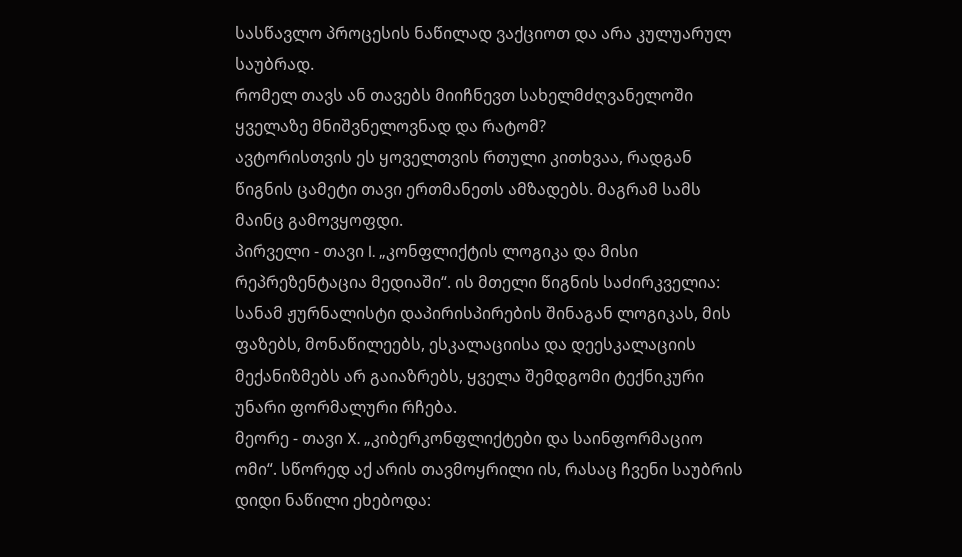სასწავლო პროცესის ნაწილად ვაქციოთ და არა კულუარულ საუბრად.
რომელ თავს ან თავებს მიიჩნევთ სახელმძღვანელოში ყველაზე მნიშვნელოვნად და რატომ?
ავტორისთვის ეს ყოველთვის რთული კითხვაა, რადგან წიგნის ცამეტი თავი ერთმანეთს ამზადებს. მაგრამ სამს მაინც გამოვყოფდი.
პირველი - თავი I. „კონფლიქტის ლოგიკა და მისი რეპრეზენტაცია მედიაში“. ის მთელი წიგნის საძირკველია: სანამ ჟურნალისტი დაპირისპირების შინაგან ლოგიკას, მის ფაზებს, მონაწილეებს, ესკალაციისა და დეესკალაციის მექანიზმებს არ გაიაზრებს, ყველა შემდგომი ტექნიკური უნარი ფორმალური რჩება.
მეორე - თავი X. „კიბერკონფლიქტები და საინფორმაციო ომი“. სწორედ აქ არის თავმოყრილი ის, რასაც ჩვენი საუბრის დიდი ნაწილი ეხებოდა: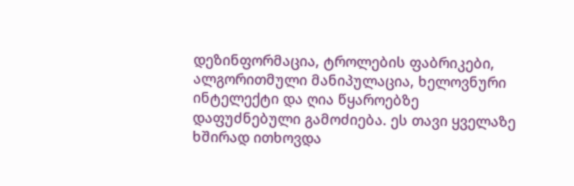დეზინფორმაცია, ტროლების ფაბრიკები, ალგორითმული მანიპულაცია, ხელოვნური ინტელექტი და ღია წყაროებზე დაფუძნებული გამოძიება. ეს თავი ყველაზე ხშირად ითხოვდა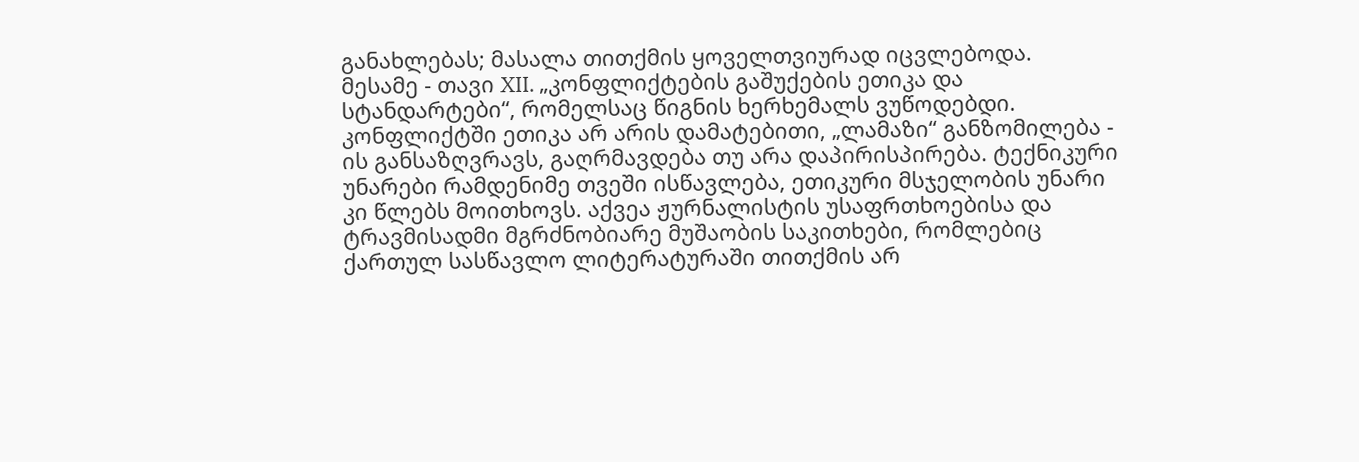განახლებას; მასალა თითქმის ყოველთვიურად იცვლებოდა.
მესამე - თავი XII. „კონფლიქტების გაშუქების ეთიკა და სტანდარტები“, რომელსაც წიგნის ხერხემალს ვუწოდებდი. კონფლიქტში ეთიკა არ არის დამატებითი, „ლამაზი“ განზომილება - ის განსაზღვრავს, გაღრმავდება თუ არა დაპირისპირება. ტექნიკური უნარები რამდენიმე თვეში ისწავლება, ეთიკური მსჯელობის უნარი კი წლებს მოითხოვს. აქვეა ჟურნალისტის უსაფრთხოებისა და ტრავმისადმი მგრძნობიარე მუშაობის საკითხები, რომლებიც ქართულ სასწავლო ლიტერატურაში თითქმის არ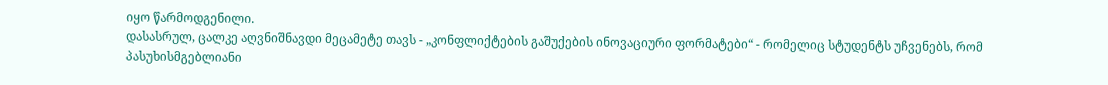იყო წარმოდგენილი.
დასასრულ, ცალკე აღვნიშნავდი მეცამეტე თავს - „კონფლიქტების გაშუქების ინოვაციური ფორმატები“ - რომელიც სტუდენტს უჩვენებს, რომ პასუხისმგებლიანი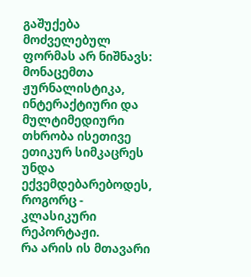გაშუქება მოძველებულ ფორმას არ ნიშნავს: მონაცემთა ჟურნალისტიკა, ინტერაქტიური და მულტიმედიური თხრობა ისეთივე ეთიკურ სიმკაცრეს უნდა ექვემდებარებოდეს, როგორც - კლასიკური რეპორტაჟი.
რა არის ის მთავარი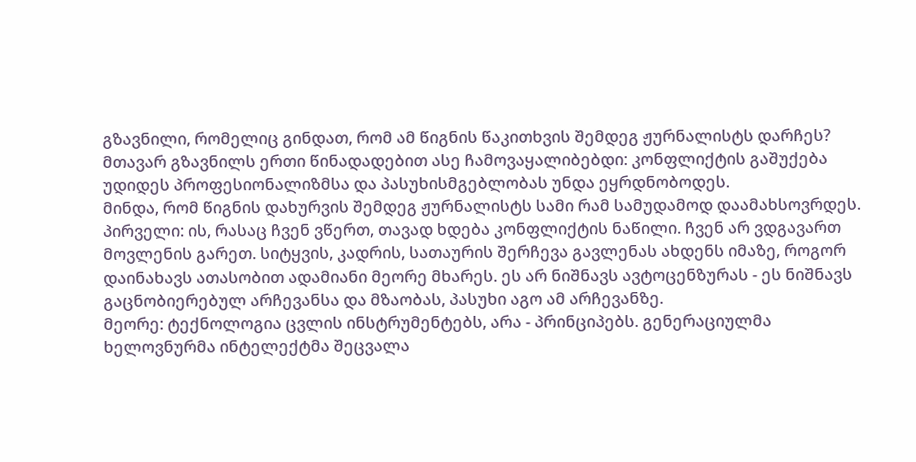გზავნილი, რომელიც გინდათ, რომ ამ წიგნის წაკითხვის შემდეგ ჟურნალისტს დარჩეს?
მთავარ გზავნილს ერთი წინადადებით ასე ჩამოვაყალიბებდი: კონფლიქტის გაშუქება უდიდეს პროფესიონალიზმსა და პასუხისმგებლობას უნდა ეყრდნობოდეს.
მინდა, რომ წიგნის დახურვის შემდეგ ჟურნალისტს სამი რამ სამუდამოდ დაამახსოვრდეს.
პირველი: ის, რასაც ჩვენ ვწერთ, თავად ხდება კონფლიქტის ნაწილი. ჩვენ არ ვდგავართ მოვლენის გარეთ. სიტყვის, კადრის, სათაურის შერჩევა გავლენას ახდენს იმაზე, როგორ დაინახავს ათასობით ადამიანი მეორე მხარეს. ეს არ ნიშნავს ავტოცენზურას - ეს ნიშნავს გაცნობიერებულ არჩევანსა და მზაობას, პასუხი აგო ამ არჩევანზე.
მეორე: ტექნოლოგია ცვლის ინსტრუმენტებს, არა - პრინციპებს. გენერაციულმა ხელოვნურმა ინტელექტმა შეცვალა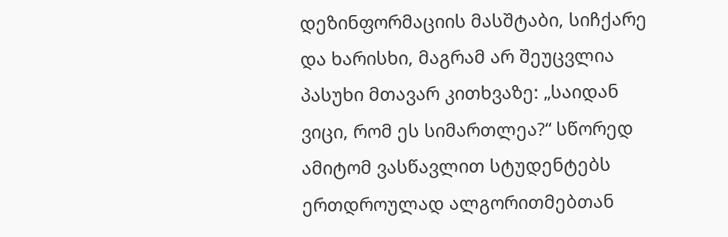დეზინფორმაციის მასშტაბი, სიჩქარე და ხარისხი, მაგრამ არ შეუცვლია პასუხი მთავარ კითხვაზე: „საიდან ვიცი, რომ ეს სიმართლეა?“ სწორედ ამიტომ ვასწავლით სტუდენტებს ერთდროულად ალგორითმებთან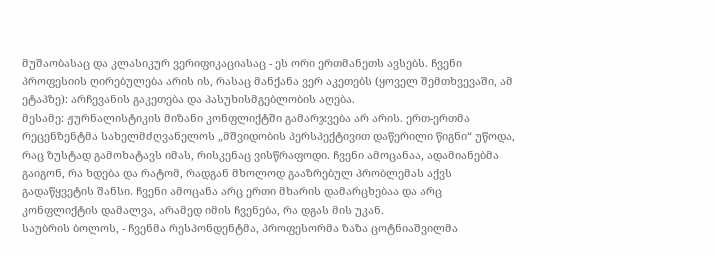მუშაობასაც და კლასიკურ ვერიფიკაციასაც - ეს ორი ერთმანეთს ავსებს. ჩვენი პროფესიის ღირებულება არის ის, რასაც მანქანა ვერ აკეთებს (ყოველ შემთხვევაში, ამ ეტაპზე): არჩევანის გაკეთება და პასუხისმგებლობის აღება.
მესამე: ჟურნალისტიკის მიზანი კონფლიქტში გამარჯვება არ არის. ერთ-ერთმა რეცენზენტმა სახელმძღვანელოს „მშვიდობის პერსპექტივით დაწერილი წიგნი“ უწოდა, რაც ზუსტად გამოხატავს იმას, რისკენაც ვისწრაფოდი. ჩვენი ამოცანაა, ადამიანებმა გაიგონ, რა ხდება და რატომ, რადგან მხოლოდ გააზრებულ პრობლემას აქვს გადაწყვეტის შანსი. ჩვენი ამოცანა არც ერთი მხარის დამარცხებაა და არც კონფლიქტის დამალვა, არამედ იმის ჩვენება, რა დგას მის უკან.
საუბრის ბოლოს, - ჩვენმა რესპონდენტმა, პროფესორმა ზაზა ცოტნიაშვილმა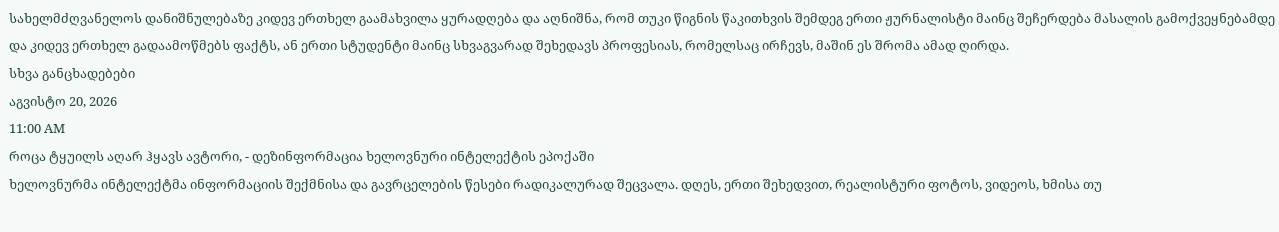სახელმძღვანელოს დანიშნულებაზე კიდევ ერთხელ გაამახვილა ყურადღება და აღნიშნა, რომ თუკი წიგნის წაკითხვის შემდეგ ერთი ჟურნალისტი მაინც შეჩერდება მასალის გამოქვეყნებამდე და კიდევ ერთხელ გადაამოწმებს ფაქტს, ან ერთი სტუდენტი მაინც სხვაგვარად შეხედავს პროფესიას, რომელსაც ირჩევს, მაშინ ეს შრომა ამად ღირდა.
სხვა განცხადებები
აგვისტო 20, 2026
11:00 AM
როცა ტყუილს აღარ ჰყავს ავტორი, - დეზინფორმაცია ხელოვნური ინტელექტის ეპოქაში
ხელოვნურმა ინტელექტმა ინფორმაციის შექმნისა და გავრცელების წესები რადიკალურად შეცვალა. დღეს, ერთი შეხედვით, რეალისტური ფოტოს, ვიდეოს, ხმისა თუ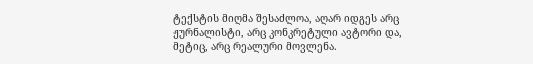ტექსტის მიღმა შესაძლოა, აღარ იდგეს არც ჟურნალისტი, არც კონკრეტული ავტორი და, მეტიც, არც რეალური მოვლენა.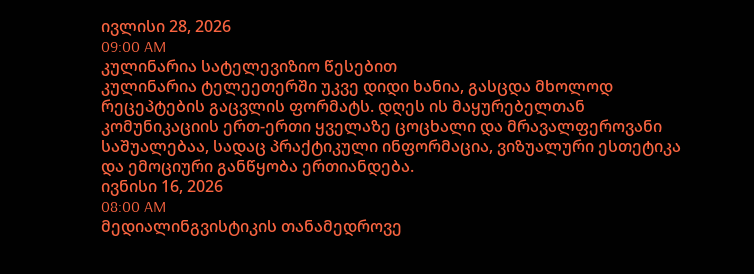ივლისი 28, 2026
09:00 AM
კულინარია სატელევიზიო წესებით
კულინარია ტელეეთერში უკვე დიდი ხანია, გასცდა მხოლოდ რეცეპტების გაცვლის ფორმატს. დღეს ის მაყურებელთან კომუნიკაციის ერთ-ერთი ყველაზე ცოცხალი და მრავალფეროვანი საშუალებაა, სადაც პრაქტიკული ინფორმაცია, ვიზუალური ესთეტიკა და ემოციური განწყობა ერთიანდება.
ივნისი 16, 2026
08:00 AM
მედიალინგვისტიკის თანამედროვე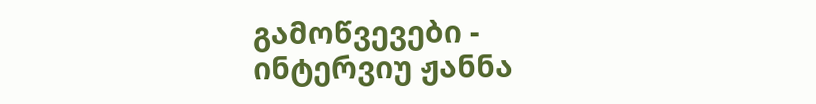გამოწვევები - ინტერვიუ ჟანნა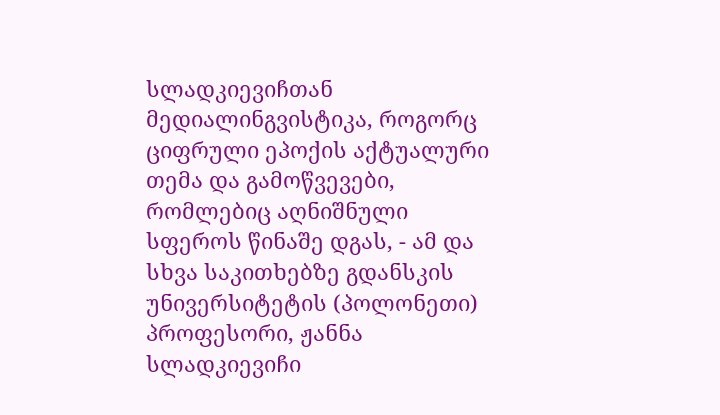სლადკიევიჩთან
მედიალინგვისტიკა, როგორც ციფრული ეპოქის აქტუალური თემა და გამოწვევები, რომლებიც აღნიშნული სფეროს წინაშე დგას, - ამ და სხვა საკითხებზე გდანსკის უნივერსიტეტის (პოლონეთი) პროფესორი, ჟანნა სლადკიევიჩი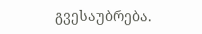გვესაუბრება.